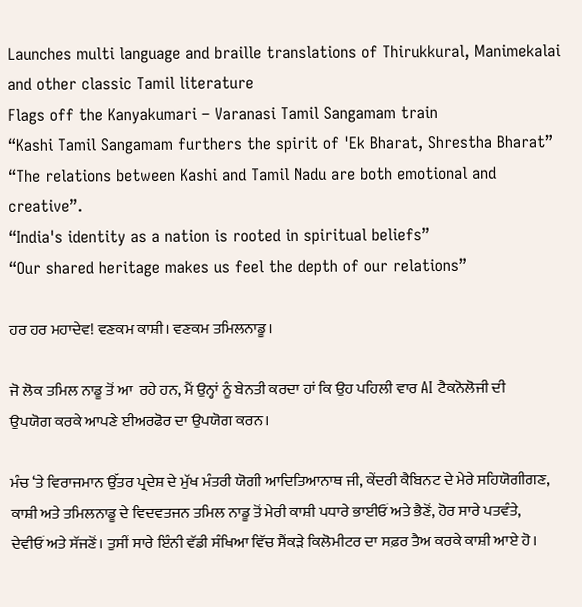Launches multi language and braille translations of Thirukkural, Manimekalai and other classic Tamil literature
Flags off the Kanyakumari – Varanasi Tamil Sangamam train
“Kashi Tamil Sangamam furthers the spirit of 'Ek Bharat, Shrestha Bharat”
“The relations between Kashi and Tamil Nadu are both emotional and creative”.
“India's identity as a nation is rooted in spiritual beliefs”
“Our shared heritage makes us feel the depth of our relations”

ਹਰ ਹਰ ਮਹਾਦੇਵ! ਵਣਕਮ ਕਾਸ਼ੀ। ਵਣਕਮ ਤਮਿਲਨਾਡੂ।

ਜੋ ਲੋਕ ਤਮਿਲ ਨਾਡੂ ਤੋਂ ਆ  ਰਹੇ ਹਨ, ਮੈਂ ਉਨ੍ਹਾਂ ਨੂੰ ਬੇਨਤੀ ਕਰਦਾ ਹਾਂ ਕਿ ਉਹ ਪਹਿਲੀ ਵਾਰ AI ਟੈਕਨੋਲੋਜੀ ਦੀ ਉਪਯੋਗ ਕਰਕੇ ਆਪਣੇ ਈਅਰਫੋਰ ਦਾ ਉਪਯੋਗ ਕਰਨ।

ਮੰਚ ‘ਤੇ ਵਿਰਾਜਮਾਨ ਉੱਤਰ ਪ੍ਰਦੇਸ਼ ਦੇ ਮੁੱਖ ਮੰਤਰੀ ਯੋਗੀ ਆਦਿਤਿਆਨਾਥ ਜੀ, ਕੇਂਦਰੀ ਕੈਬਿਨਟ ਦੇ ਮੇਰੇ ਸਹਿਯੋਗੀਗਣ, ਕਾਸ਼ੀ ਅਤੇ ਤਮਿਲਨਾਡੂ ਦੇ ਵਿਦਵਤਜਨ ਤਮਿਲ ਨਾਡੂ ਤੋਂ ਮੇਰੀ ਕਾਸ਼ੀ ਪਧਾਰੇ ਭਾਈਓਂ ਅਤੇ ਭੈਣੋਂ, ਹੋਰ ਸਾਰੇ ਪਤਵੰਤੇ, ਦੇਵੀਓਂ ਅਤੇ ਸੱਜਣੋਂ। ਤੁਸੀਂ ਸਾਰੇ ਇੰਨੀ ਵੱਡੀ ਸੰਖਿਆ ਵਿੱਚ ਸੈਂਕੜੇ ਕਿਲੋਮੀਟਰ ਦਾ ਸਫ਼ਰ ਤੈਅ ਕਰਕੇ ਕਾਸ਼ੀ ਆਏ ਹੋ।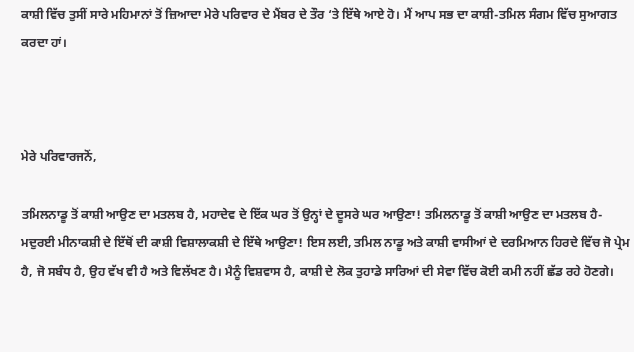ਕਾਸ਼ੀ ਵਿੱਚ ਤੁਸੀਂ ਸਾਰੇ ਮਹਿਮਾਨਾਂ ਤੋਂ ਜ਼ਿਆਦਾ ਮੇਰੇ ਪਰਿਵਾਰ ਦੇ ਮੈਂਬਰ ਦੇ ਤੌਰ ‘ਤੇ ਇੱਥੇ ਆਏ ਹੋ। ਮੈਂ ਆਪ ਸਭ ਦਾ ਕਾਸ਼ੀ-ਤਮਿਲ ਸੰਗਮ ਵਿੱਚ ਸੁਆਗਤ ਕਰਦਾ ਹਾਂ।



ਮੇਰੇ ਪਰਿਵਾਰਜਨੋਂ,

ਤਮਿਲਨਾਡੂ ਤੋਂ ਕਾਸ਼ੀ ਆਉਣ ਦਾ ਮਤਲਬ ਹੈ, ਮਹਾਦੇਵ ਦੇ ਇੱਕ ਘਰ ਤੋਂ ਉਨ੍ਹਾਂ ਦੇ ਦੂਸਰੇ ਘਰ ਆਉਣਾ! ਤਮਿਲਨਾਡੂ ਤੋਂ ਕਾਸ਼ੀ ਆਉਣ ਦਾ ਮਤਲਬ ਹੈ-ਮਦੁਰਈ ਮੀਨਾਕਸ਼ੀ ਦੇ ਇੱਥੋਂ ਦੀ ਕਾਸ਼ੀ ਵਿਸ਼ਾਲਾਕਸ਼ੀ ਦੇ ਇੱਥੇ ਆਉਣਾ! ਇਸ ਲਈ, ਤਮਿਲ ਨਾਡੂ ਅਤੇ ਕਾਸ਼ੀ ਵਾਸੀਆਂ ਦੇ ਦਰਮਿਆਨ ਹਿਰਦੇ ਵਿੱਚ ਜੋ ਪ੍ਰੇਮ ਹੈ, ਜੋ ਸਬੰਧ ਹੈ, ਉਹ ਵੱਖ ਵੀ ਹੈ ਅਤੇ ਵਿਲੱਖਣ ਹੈ। ਮੈਨੂੰ ਵਿਸ਼ਵਾਸ ਹੈ, ਕਾਸ਼ੀ ਦੇ ਲੋਕ ਤੁਹਾਡੇ ਸਾਰਿਆਂ ਦੀ ਸੇਵਾ ਵਿੱਚ ਕੋਈ ਕਮੀ ਨਹੀਂ ਛੱਡ ਰਹੇ ਹੋਣਗੇ।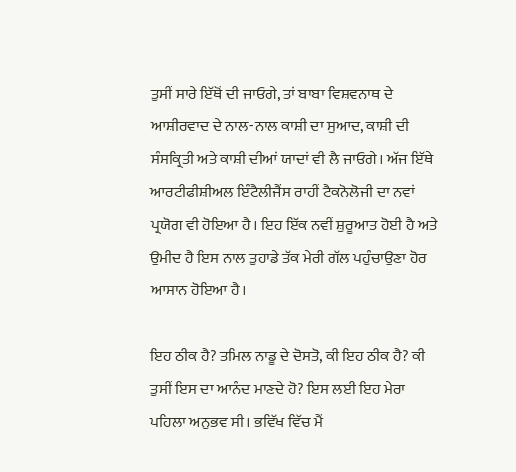ਤੁਸੀਂ ਸਾਰੇ ਇੱਥੋਂ ਦੀ ਜਾਓਗੇ, ਤਾਂ ਬਾਬਾ ਵਿਸ਼ਵਨਾਥ ਦੇ ਆਸ਼ੀਰਵਾਦ ਦੇ ਨਾਲ-ਨਾਲ ਕਾਸ਼ੀ ਦਾ ਸੁਆਦ, ਕਾਸ਼ੀ ਦੀ ਸੰਸਕ੍ਰਿਤੀ ਅਤੇ ਕਾਸ਼ੀ ਦੀਆਂ ਯਾਦਾਂ ਵੀ ਲੈ ਜਾਓਗੇ। ਅੱਜ ਇੱਥੇ ਆਰਟੀਫੀਸ਼ੀਅਲ ਇੰਟੈਲੀਜੈਂਸ ਰਾਹੀਂ ਟੈਕਨੋਲੋਜੀ ਦਾ ਨਵਾਂ ਪ੍ਰਯੋਗ ਵੀ ਹੋਇਆ ਹੈ। ਇਹ ਇੱਕ ਨਵੀਂ ਸ਼ੁਰੂਆਤ ਹੋਈ ਹੈ ਅਤੇ ਉਮੀਦ ਹੈ ਇਸ ਨਾਲ ਤੁਹਾਡੇ ਤੱਕ ਮੇਰੀ ਗੱਲ ਪਹੁੰਚਾਉਣਾ ਹੋਰ ਆਸਾਨ ਹੋਇਆ ਹੈ।

ਇਹ ਠੀਕ ਹੈ? ਤਮਿਲ ਨਾਡੂ ਦੇ ਦੋਸਤੋ, ਕੀ ਇਹ ਠੀਕ ਹੈ? ਕੀ ਤੁਸੀਂ ਇਸ ਦਾ ਆਨੰਦ ਮਾਣਦੇ ਹੋ? ਇਸ ਲਈ ਇਹ ਮੇਰਾ ਪਹਿਲਾ ਅਨੁਭਵ ਸੀ। ਭਵਿੱਖ ਵਿੱਚ ਮੈਂ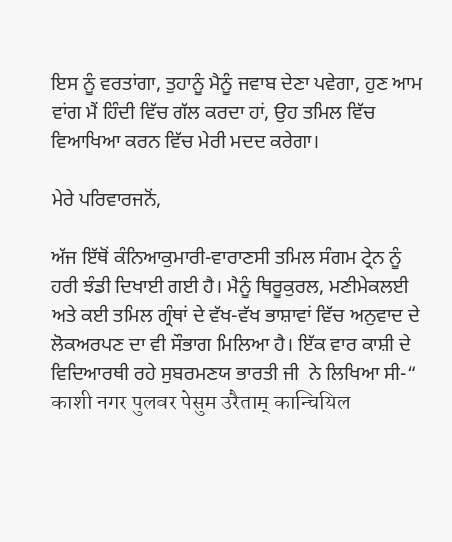ਇਸ ਨੂੰ ਵਰਤਾਂਗਾ, ਤੁਹਾਨੂੰ ਮੈਨੂੰ ਜਵਾਬ ਦੇਣਾ ਪਵੇਗਾ, ਹੁਣ ਆਮ ਵਾਂਗ ਮੈਂ ਹਿੰਦੀ ਵਿੱਚ ਗੱਲ ਕਰਦਾ ਹਾਂ, ਉਹ ਤਮਿਲ ਵਿੱਚ ਵਿਆਖਿਆ ਕਰਨ ਵਿੱਚ ਮੇਰੀ ਮਦਦ ਕਰੇਗਾ।

ਮੇਰੇ ਪਰਿਵਾਰਜਨੋਂ,

ਅੱਜ ਇੱਥੋਂ ਕੰਨਿਆਕੁਮਾਰੀ-ਵਾਰਾਣਸੀ ਤਮਿਲ ਸੰਗਮ ਟ੍ਰੇਨ ਨੂੰ ਹਰੀ ਝੰਡੀ ਦਿਖਾਈ ਗਈ ਹੈ। ਮੈਨੂੰ ਥਿਰੂਕੁਰਲ, ਮਣੀਮੇਕਲਈ ਅਤੇ ਕਈ ਤਮਿਲ ਗ੍ਰੰਥਾਂ ਦੇ ਵੱਖ-ਵੱਖ ਭਾਸ਼ਾਵਾਂ ਵਿੱਚ ਅਨੁਵਾਦ ਦੇ ਲੋਕਅਰਪਣ ਦਾ ਵੀ ਸੌਭਾਗ ਮਿਲਿਆ ਹੈ। ਇੱਕ ਵਾਰ ਕਾਸ਼ੀ ਦੇ ਵਿਦਿਆਰਥੀ ਰਹੇ ਸੁਬਰਮਣਯ ਭਾਰਤੀ ਜੀ  ਨੇ ਲਿਖਿਆ ਸੀ-“ काशी नगर पुलवर पेसुम उरैताम् कान्चियिल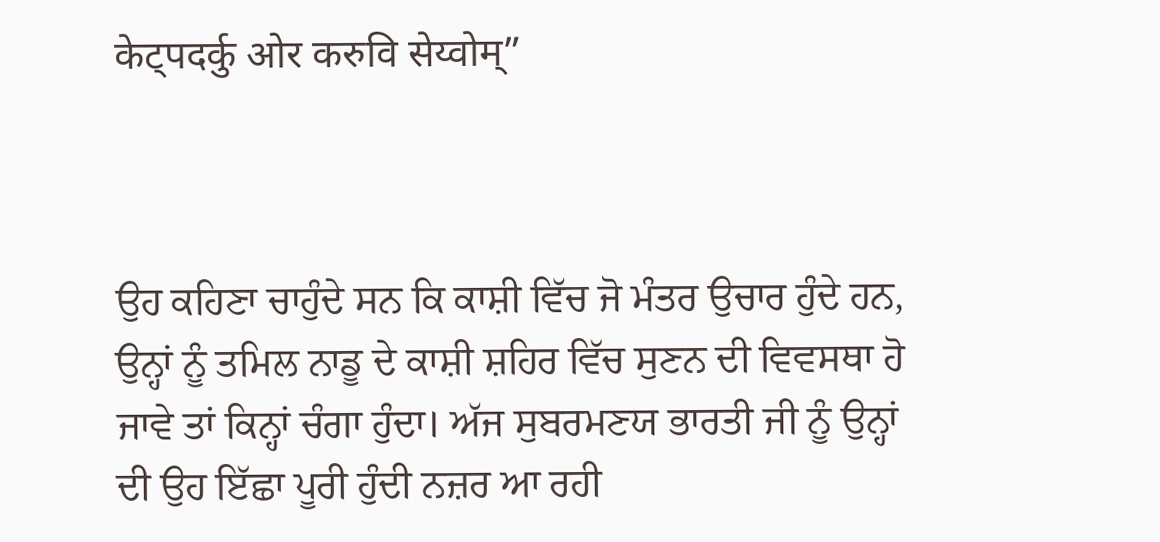केट्पदर्कु ओर करुवि सेय्वोम्”



ਉਹ ਕਹਿਣਾ ਚਾਹੁੰਦੇ ਸਨ ਕਿ ਕਾਸ਼ੀ ਵਿੱਚ ਜੋ ਮੰਤਰ ਉਚਾਰ ਹੁੰਦੇ ਹਨ, ਉਨ੍ਹਾਂ ਨੂੰ ਤਮਿਲ ਨਾਡੂ ਦੇ ਕਾਸ਼ੀ ਸ਼ਹਿਰ ਵਿੱਚ ਸੁਣਨ ਦੀ ਵਿਵਸਥਾ ਹੋ ਜਾਵੇ ਤਾਂ ਕਿਨ੍ਹਾਂ ਚੰਗਾ ਹੁੰਦਾ। ਅੱਜ ਸੁਬਰਮਣਯ ਭਾਰਤੀ ਜੀ ਨੂੰ ਉਨ੍ਹਾਂ ਦੀ ਉਹ ਇੱਛਾ ਪੂਰੀ ਹੁੰਦੀ ਨਜ਼ਰ ਆ ਰਹੀ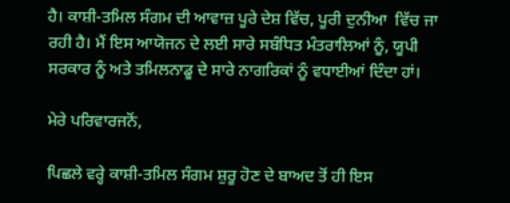ਹੈ। ਕਾਸ਼ੀ-ਤਮਿਲ ਸੰਗਮ ਦੀ ਆਵਾਜ਼ ਪੂਰੇ ਦੇਸ਼ ਵਿੱਚ, ਪੂਰੀ ਦੁਨੀਆ  ਵਿੱਚ ਜਾ ਰਹੀ ਹੈ। ਮੈਂ ਇਸ ਆਯੋਜਨ ਦੇ ਲਈ ਸਾਰੇ ਸਬੰਧਿਤ ਮੰਤਰਾਲਿਆਂ ਨੂੰ, ਯੂਪੀ ਸਰਕਾਰ ਨੂੰ ਅਤੇ ਤਮਿਲਨਾਡੂ ਦੇ ਸਾਰੇ ਨਾਗਰਿਕਾਂ ਨੂੰ ਵਧਾਈਆਂ ਦਿੰਦਾ ਹਾਂ।

ਮੇਰੇ ਪਰਿਵਾਰਜਨੋਂ,

ਪਿਛਲੇ ਵਰ੍ਹੇ ਕਾਸ਼ੀ-ਤਮਿਲ ਸੰਗਮ ਸ਼ੁਰੂ ਹੋਣ ਦੇ ਬਾਅਦ ਤੋਂ ਹੀ ਇਸ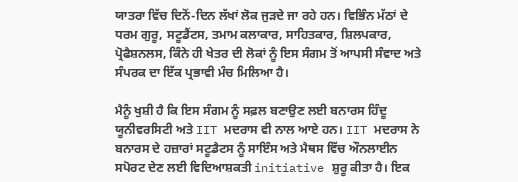ਯਾਤਰਾ ਵਿੱਚ ਦਿਨੋਂ-ਦਿਨ ਲੱਖਾਂ ਲੋਕ ਜੁੜਦੇ ਜਾ ਰਹੇ ਹਨ। ਵਿਭਿੰਨ ਮੱਠਾਂ ਦੇ ਧਰਮ ਗੁਰੂ, ਸਟੂਡੈਂਟਸ, ਤਮਾਮ ਕਲਾਕਾਰ, ਸਾਹਿਤਕਾਰ, ਸ਼ਿਲਪਕਾਰ, ਪ੍ਰੋਫੈਸ਼ਨਲਸ, ਕਿੰਨੇ ਹੀ ਖੇਤਰ ਦੀ ਲੋਕਾਂ ਨੂੰ ਇਸ ਸੰਗਮ ਤੋਂ ਆਪਸੀ ਸੰਵਾਦ ਅਤੇ ਸੰਪਰਕ ਦਾ ਇੱਕ ਪ੍ਰਭਾਵੀ ਮੰਚ ਮਿਲਿਆ ਹੈ।

ਮੈਨੂੰ ਖੁਸ਼ੀ ਹੈ ਕਿ ਇਸ ਸੰਗਮ ਨੂੰ ਸਫ਼ਲ ਬਣਾਉਣ ਲਈ ਬਨਾਰਸ ਹਿੰਦੂ ਯੂਨੀਵਰਸਿਟੀ ਅਤੇ IIT ਮਦਰਾਸ ਵੀ ਨਾਲ ਆਏ ਹਨ। IIT ਮਦਰਾਸ ਨੇ ਬਨਾਰਸ ਦੇ ਹਜ਼ਾਰਾਂ ਸਟੂਡੈਟਸ ਨੂੰ ਸਾਇੰਸ ਅਤੇ ਮੈਥਸ ਵਿੱਚ ਔਨਲਾਈਨ ਸਪੋਰਟ ਦੇਣ ਲਈ ਵਿਦਿਆਸ਼ਕਤੀ initiative ਸ਼ੁਰੂ ਕੀਤਾ ਹੈ। ਇਕ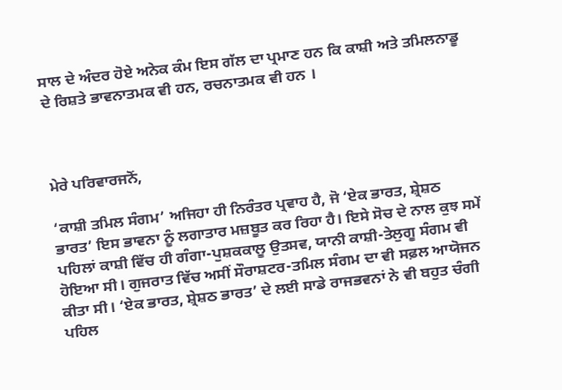ਸਾਲ ਦੇ ਅੰਦਰ ਹੋਏ ਅਨੇਕ ਕੰਮ ਇਸ ਗੱਲ ਦਾ ਪ੍ਰਮਾਣ ਹਨ ਕਿ ਕਾਸ਼ੀ ਅਤੇ ਤਮਿਲਨਾਡੂ ਦੇ ਰਿਸ਼ਤੇ ਭਾਵਨਾਤਮਕ ਵੀ ਹਨ, ਰਚਨਾਤਮਕ ਵੀ ਹਨ ।



ਮੇਰੇ ਪਰਿਵਾਰਜਨੋਂ,

‘ਕਾਸ਼ੀ ਤਮਿਲ ਸੰਗਮ’ ਅਜਿਹਾ ਹੀ ਨਿਰੰਤਰ ਪ੍ਰਵਾਹ ਹੈ, ਜੋ ‘ਏਕ ਭਾਰਤ, ਸ਼੍ਰੇਸ਼ਠ ਭਾਰਤ’ ਇਸ ਭਾਵਨਾ ਨੂੰ ਲਗਾਤਾਰ ਮਜ਼ਬੂਤ ਕਰ ਰਿਹਾ ਹੈ। ਇਸੇ ਸੋਚ ਦੇ ਨਾਲ ਕੁਝ ਸਮੇਂ ਪਹਿਲਾਂ ਕਾਸ਼ੀ ਵਿੱਚ ਹੀ ਗੰਗਾ-ਪੁਸ਼ਕਕਾਲੂ ਉਤਸਵ, ਯਾਨੀ ਕਾਸ਼ੀ-ਤੇਲੁਗੂ ਸੰਗਮ ਵੀ ਹੋਇਆ ਸੀ। ਗੁਜਰਾਤ ਵਿੱਚ ਅਸੀਂ ਸੌਰਾਸ਼ਟਰ-ਤਮਿਲ ਸੰਗਮ ਦਾ ਵੀ ਸਫ਼ਲ ਆਯੋਜਨ ਕੀਤਾ ਸੀ। ‘ਏਕ ਭਾਰਤ, ਸ਼੍ਰੇਸ਼ਠ ਭਾਰਤ’ ਦੇ ਲਈ ਸਾਡੇ ਰਾਜਭਵਨਾਂ ਨੇ ਵੀ ਬਹੁਤ ਚੰਗੀ ਪਹਿਲ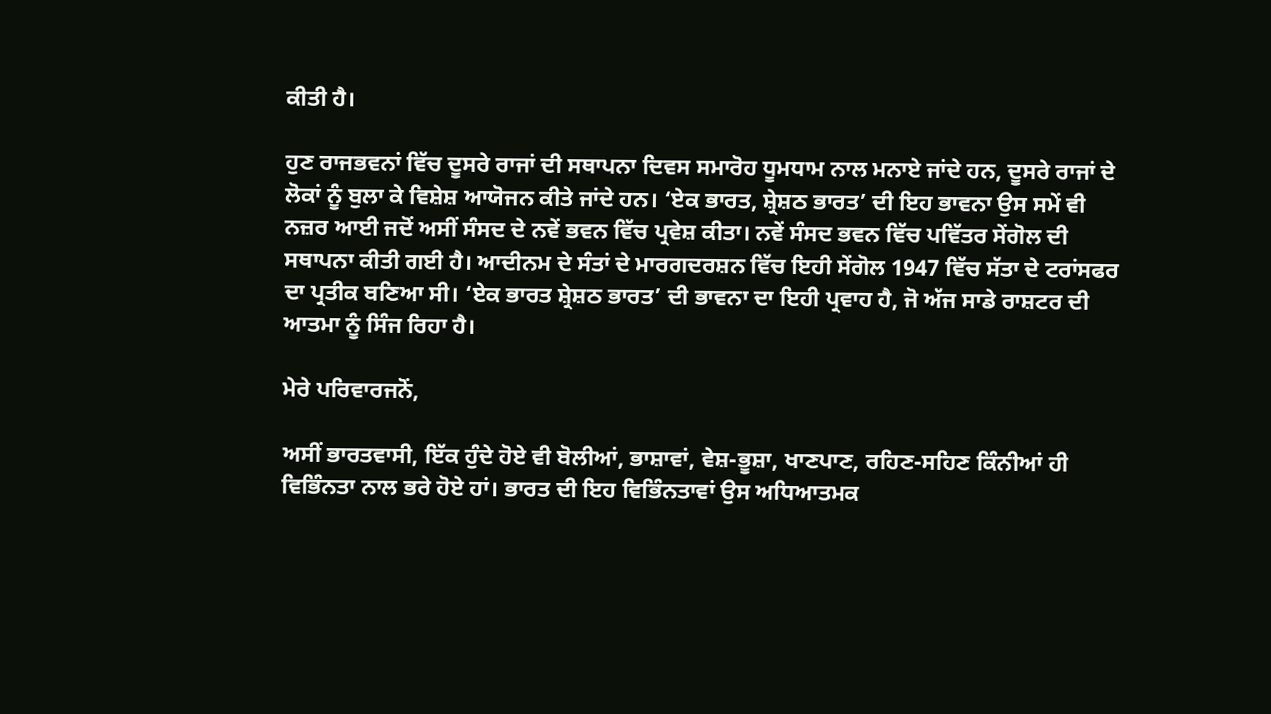ਕੀਤੀ ਹੈ।

ਹੁਣ ਰਾਜਭਵਨਾਂ ਵਿੱਚ ਦੂਸਰੇ ਰਾਜਾਂ ਦੀ ਸਥਾਪਨਾ ਦਿਵਸ ਸਮਾਰੋਹ ਧੂਮਧਾਮ ਨਾਲ ਮਨਾਏ ਜਾਂਦੇ ਹਨ, ਦੂਸਰੇ ਰਾਜਾਂ ਦੇ ਲੋਕਾਂ ਨੂੰ ਬੁਲਾ ਕੇ ਵਿਸ਼ੇਸ਼ ਆਯੋਜਨ ਕੀਤੇ ਜਾਂਦੇ ਹਨ। ‘ਏਕ ਭਾਰਤ, ਸ਼੍ਰੇਸ਼ਠ ਭਾਰਤ’ ਦੀ ਇਹ ਭਾਵਨਾ ਉਸ ਸਮੇਂ ਵੀ ਨਜ਼ਰ ਆਈ ਜਦੋਂ ਅਸੀਂ ਸੰਸਦ ਦੇ ਨਵੇਂ ਭਵਨ ਵਿੱਚ ਪ੍ਰਵੇਸ਼ ਕੀਤਾ। ਨਵੇਂ ਸੰਸਦ ਭਵਨ ਵਿੱਚ ਪਵਿੱਤਰ ਸੇਂਗੋਲ ਦੀ ਸਥਾਪਨਾ ਕੀਤੀ ਗਈ ਹੈ। ਆਦੀਨਮ ਦੇ ਸੰਤਾਂ ਦੇ ਮਾਰਗਦਰਸ਼ਨ ਵਿੱਚ ਇਹੀ ਸੇਂਗੋਲ 1947 ਵਿੱਚ ਸੱਤਾ ਦੇ ਟਰਾਂਸਫਰ ਦਾ ਪ੍ਰਤੀਕ ਬਣਿਆ ਸੀ। ‘ਏਕ ਭਾਰਤ ਸ਼੍ਰੇਸ਼ਠ ਭਾਰਤ’ ਦੀ ਭਾਵਨਾ ਦਾ ਇਹੀ ਪ੍ਰਵਾਹ ਹੈ, ਜੋ ਅੱਜ ਸਾਡੇ ਰਾਸ਼ਟਰ ਦੀ ਆਤਮਾ ਨੂੰ ਸਿੰਜ ਰਿਹਾ ਹੈ।

ਮੇਰੇ ਪਰਿਵਾਰਜਨੋਂ,

ਅਸੀਂ ਭਾਰਤਵਾਸੀ, ਇੱਕ ਹੁੰਦੇ ਹੋਏ ਵੀ ਬੋਲੀਆਂ, ਭਾਸ਼ਾਵਾਂ, ਵੇਸ਼-ਭੂਸ਼ਾ, ਖਾਣਪਾਣ, ਰਹਿਣ-ਸਹਿਣ ਕਿੰਨੀਆਂ ਹੀ ਵਿਭਿੰਨਤਾ ਨਾਲ ਭਰੇ ਹੋਏ ਹਾਂ। ਭਾਰਤ ਦੀ ਇਹ ਵਿਭਿੰਨਤਾਵਾਂ ਉਸ ਅਧਿਆਤਮਕ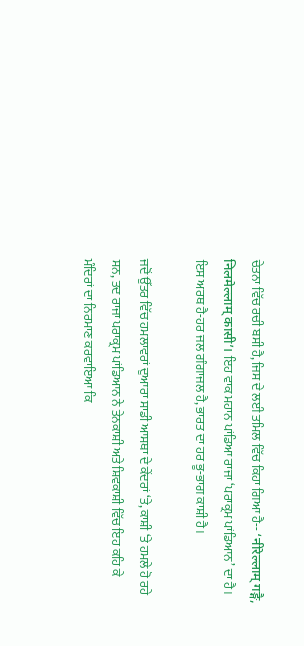ਚੇਤਨਾ ਵਿੱਚ ਰਚੀ ਬਸੀ ਹੈ, ਜਿਸ ਦੇ ਲਈ ਤਮਿਲ ਵਿੱਚ ਕਿਹਾ ਗਿਆ ਹੈ-- ‘नीरेल्लाम् गङ्गै, निलमेल्लाम् कासी’। ਇਹ ਵਾਕ ਮਹਾਨ ਪਾਂਡਿਆ ਰਾਜਾ ‘ਪਰਾਕ੍ਰਮ ਪਾਂਡਿਆਨ’ ਦਾ ਹੈ। ਇਸ ਅਰਥ ਹੈ-ਹਰ ਜਲ ਗੰਗਾਜਲ ਹੈ, ਭਾਰਤ ਦਾ ਹਰ ਭੂ-ਭਾਗ ਕਾਸ਼ੀ ਹੈ।

ਜਦੋਂ ਉੱਤਰ ਵਿੱਚ ਹਮਲਾਵਰਾਂ ਦੁਆਰਾ ਸਾਡੀ ਆਸਥਾ ਦੇ ਕੇਂਦਰਾਂ ‘ਤੇ, ਕਾਸ਼ੀ ‘ਤੇ ਹਮਲੇ ਹੋ ਰਹੇ ਸਨ, ਤਦ ਰਾਜਾ ਪਰਾਕ੍ਰਮ ਪਾਂਡਿਆਨ ਨੇ ਤੇਨਕਾਸ਼ੀ ਅਤੇ ਸ਼ਿਵਕਾਸ਼ੀ ਵਿੱਚ ਇਹ ਕਹਿ ਕੇ ਮੰਦਿਰਾਂ ਦਾ ਨਿਰਮਾਣ ਕਰਵਾਇਆ ਕਿ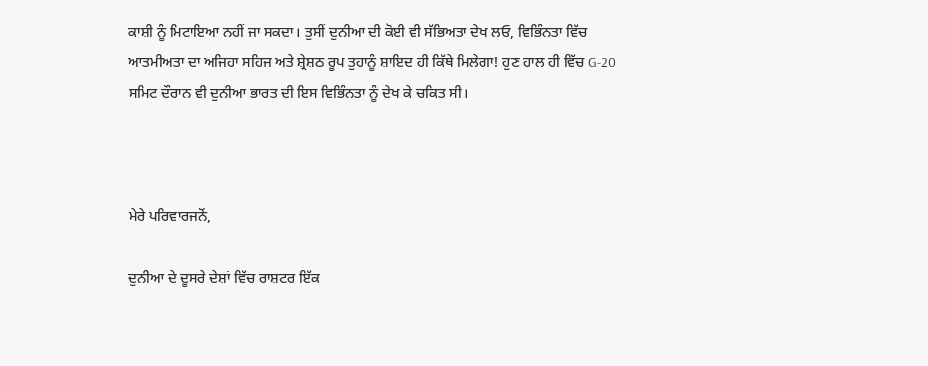ਕਾਸ਼ੀ ਨੂੰ ਮਿਟਾਇਆ ਨਹੀਂ ਜਾ ਸਕਦਾ। ਤੁਸੀਂ ਦੁਨੀਆ ਦੀ ਕੋਈ ਵੀ ਸੱਭਿਅਤਾ ਦੇਖ ਲਓ, ਵਿਭਿੰਨਤਾ ਵਿੱਚ ਆਤਮੀਅਤਾ ਦਾ ਅਜਿਹਾ ਸਹਿਜ ਅਤੇ ਸ਼੍ਰੇਸ਼ਠ ਰੂਪ ਤੁਹਾਨੂੰ ਸ਼ਾਇਦ ਹੀ ਕਿੱਥੇ ਮਿਲੇਗਾ! ਹੁਣ ਹਾਲ ਹੀ ਵਿੱਚ G-20 ਸਮਿਟ ਦੌਰਾਨ ਵੀ ਦੁਨੀਆ ਭਾਰਤ ਦੀ ਇਸ ਵਿਭਿੰਨਤਾ ਨੂੰ ਦੇਖ ਕੇ ਚਕਿਤ ਸੀ।



ਮੇਰੇ ਪਰਿਵਾਰਜਨੋਂ,

ਦੁਨੀਆ ਦੇ ਦੂਸਰੇ ਦੇਸ਼ਾਂ ਵਿੱਚ ਰਾਸ਼ਟਰ ਇੱਕ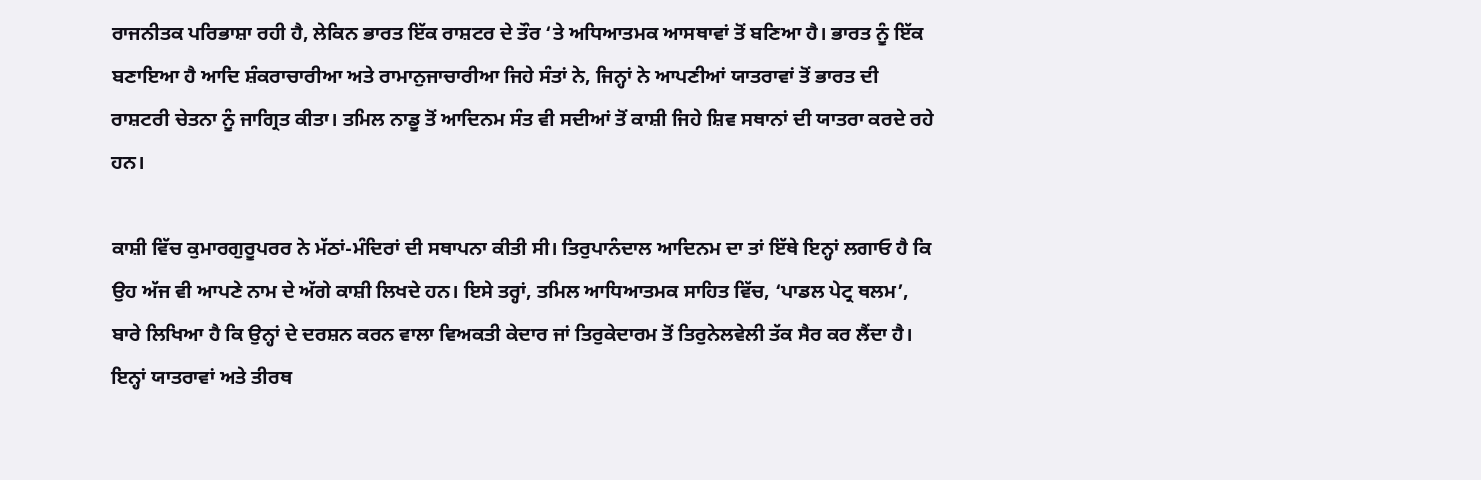ਰਾਜਨੀਤਕ ਪਰਿਭਾਸ਼ਾ ਰਹੀ ਹੈ, ਲੇਕਿਨ ਭਾਰਤ ਇੱਕ ਰਾਸ਼ਟਰ ਦੇ ਤੌਰ ‘ਤੇ ਅਧਿਆਤਮਕ ਆਸਥਾਵਾਂ ਤੋਂ ਬਣਿਆ ਹੈ। ਭਾਰਤ ਨੂੰ ਇੱਕ ਬਣਾਇਆ ਹੈ ਆਦਿ ਸ਼ੰਕਰਾਚਾਰੀਆ ਅਤੇ ਰਾਮਾਨੁਜਾਚਾਰੀਆ ਜਿਹੇ ਸੰਤਾਂ ਨੇ, ਜਿਨ੍ਹਾਂ ਨੇ ਆਪਣੀਆਂ ਯਾਤਰਾਵਾਂ ਤੋਂ ਭਾਰਤ ਦੀ ਰਾਸ਼ਟਰੀ ਚੇਤਨਾ ਨੂੰ ਜਾਗ੍ਰਿਤ ਕੀਤਾ। ਤਮਿਲ ਨਾਡੂ ਤੋਂ ਆਦਿਨਮ ਸੰਤ ਵੀ ਸਦੀਆਂ ਤੋਂ ਕਾਸ਼ੀ ਜਿਹੇ ਸ਼ਿਵ ਸਥਾਨਾਂ ਦੀ ਯਾਤਰਾ ਕਰਦੇ ਰਹੇ ਹਨ।

ਕਾਸ਼ੀ ਵਿੱਚ ਕੁਮਾਰਗੁਰੂਪਰਰ ਨੇ ਮੱਠਾਂ-ਮੰਦਿਰਾਂ ਦੀ ਸਥਾਪਨਾ ਕੀਤੀ ਸੀ। ਤਿਰੁਪਾਨੰਦਾਲ ਆਦਿਨਮ ਦਾ ਤਾਂ ਇੱਥੇ ਇਨ੍ਹਾਂ ਲਗਾਓ ਹੈ ਕਿ ਉਹ ਅੱਜ ਵੀ ਆਪਣੇ ਨਾਮ ਦੇ ਅੱਗੇ ਕਾਸ਼ੀ ਲਿਖਦੇ ਹਨ। ਇਸੇ ਤਰ੍ਹਾਂ, ਤਮਿਲ ਆਧਿਆਤਮਕ ਸਾਹਿਤ ਵਿੱਚ, ‘ਪਾਡਲ ਪੇਟ੍ਰ ਥਲਮ’, ਬਾਰੇ ਲਿਖਿਆ ਹੈ ਕਿ ਉਨ੍ਹਾਂ ਦੇ ਦਰਸ਼ਨ ਕਰਨ ਵਾਲਾ ਵਿਅਕਤੀ ਕੇਦਾਰ ਜਾਂ ਤਿਰੁਕੇਦਾਰਮ ਤੋਂ ਤਿਰੁਨੇਲਵੇਲੀ ਤੱਕ ਸੈਰ ਕਰ ਲੈਂਦਾ ਹੈ। ਇਨ੍ਹਾਂ ਯਾਤਰਾਵਾਂ ਅਤੇ ਤੀਰਥ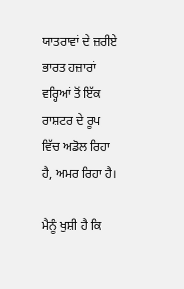ਯਾਤਰਾਵਾਂ ਦੇ ਜ਼ਰੀਏ ਭਾਰਤ ਹਜ਼ਾਰਾਂ ਵਰ੍ਹਿਆਂ ਤੋਂ ਇੱਕ ਰਾਸ਼ਟਰ ਦੇ ਰੂਪ ਵਿੱਚ ਅਡੋਲ ਰਿਹਾ ਹੈ, ਅਮਰ ਰਿਹਾ ਹੈ।

ਮੈਨੂੰ ਖੁਸ਼ੀ ਹੈ ਕਿ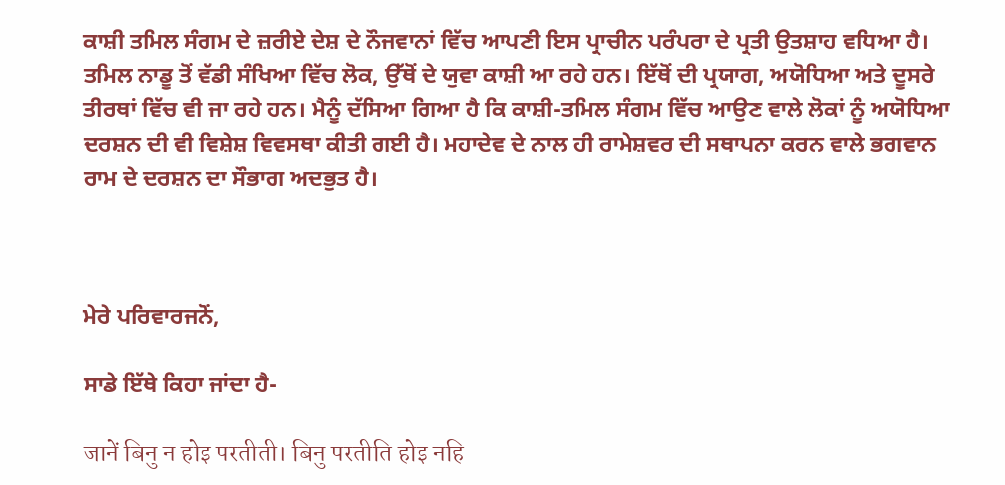ਕਾਸ਼ੀ ਤਮਿਲ ਸੰਗਮ ਦੇ ਜ਼ਰੀਏ ਦੇਸ਼ ਦੇ ਨੌਜਵਾਨਾਂ ਵਿੱਚ ਆਪਣੀ ਇਸ ਪ੍ਰਾਚੀਨ ਪਰੰਪਰਾ ਦੇ ਪ੍ਰਤੀ ਉਤਸ਼ਾਹ ਵਧਿਆ ਹੈ। ਤਮਿਲ ਨਾਡੂ ਤੋਂ ਵੱਡੀ ਸੰਖਿਆ ਵਿੱਚ ਲੋਕ, ਉੱਥੋਂ ਦੇ ਯੁਵਾ ਕਾਸ਼ੀ ਆ ਰਹੇ ਹਨ। ਇੱਥੋਂ ਦੀ ਪ੍ਰਯਾਗ, ਅਯੋਧਿਆ ਅਤੇ ਦੂਸਰੇ ਤੀਰਥਾਂ ਵਿੱਚ ਵੀ ਜਾ ਰਹੇ ਹਨ। ਮੈਨੂੰ ਦੱਸਿਆ ਗਿਆ ਹੈ ਕਿ ਕਾਸ਼ੀ-ਤਮਿਲ ਸੰਗਮ ਵਿੱਚ ਆਉਣ ਵਾਲੇ ਲੋਕਾਂ ਨੂੰ ਅਯੋਧਿਆ ਦਰਸ਼ਨ ਦੀ ਵੀ ਵਿਸ਼ੇਸ਼ ਵਿਵਸਥਾ ਕੀਤੀ ਗਈ ਹੈ। ਮਹਾਦੇਵ ਦੇ ਨਾਲ ਹੀ ਰਾਮੇਸ਼ਵਰ ਦੀ ਸਥਾਪਨਾ ਕਰਨ ਵਾਲੇ ਭਗਵਾਨ ਰਾਮ ਦੇ ਦਰਸ਼ਨ ਦਾ ਸੌਭਾਗ ਅਦਭੁਤ ਹੈ।



ਮੇਰੇ ਪਰਿਵਾਰਜਨੋਂ,

ਸਾਡੇ ਇੱਥੇ ਕਿਹਾ ਜਾਂਦਾ ਹੈ-

जानें बिनु न होइ परतीती। बिनु परतीति होइ नहि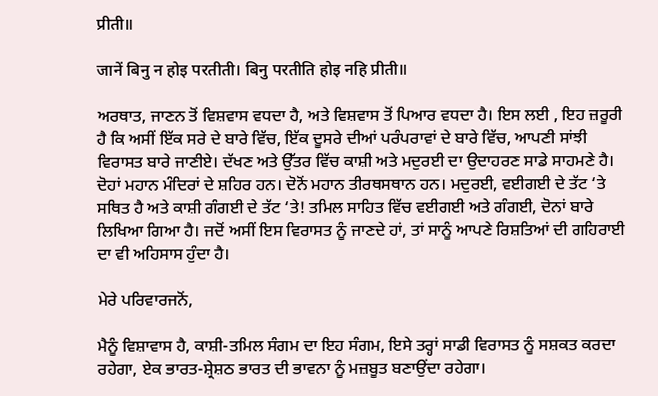प्रीती॥

जानें बिनु न होइ परतीती। बिनु परतीति होइ नहि प्रीती॥

ਅਰਥਾਤ, ਜਾਣਨ ਤੋਂ ਵਿਸ਼ਵਾਸ ਵਧਦਾ ਹੈ, ਅਤੇ ਵਿਸ਼ਵਾਸ ਤੋਂ ਪਿਆਰ ਵਧਦਾ ਹੈ। ਇਸ ਲਈ , ਇਹ ਜ਼ਰੂਰੀ ਹੈ ਕਿ ਅਸੀਂ ਇੱਕ ਸਰੇ ਦੇ ਬਾਰੇ ਵਿੱਚ, ਇੱਕ ਦੂਸਰੇ ਦੀਆਂ ਪਰੰਪਰਾਵਾਂ ਦੇ ਬਾਰੇ ਵਿੱਚ, ਆਪਣੀ ਸਾਂਝੀ ਵਿਰਾਸਤ ਬਾਰੇ ਜਾਣੀਏ। ਦੱਖਣ ਅਤੇ ਉੱਤਰ ਵਿੱਚ ਕਾਸ਼ੀ ਅਤੇ ਮਦੁਰਈ ਦਾ ਉਦਾਹਰਣ ਸਾਡੇ ਸਾਹਮਣੇ ਹੈ। ਦੋਹਾਂ ਮਹਾਨ ਮੰਦਿਰਾਂ ਦੇ ਸ਼ਹਿਰ ਹਨ। ਦੋਨੋਂ ਮਹਾਨ ਤੀਰਥਸਥਾਨ ਹਨ। ਮਦੁਰਈ, ਵਈਗਈ ਦੇ ਤੱਟ ‘ਤੇ ਸਥਿਤ ਹੈ ਅਤੇ ਕਾਸ਼ੀ ਗੰਗਈ ਦੇ ਤੱਟ ‘ਤੇ! ਤਮਿਲ ਸਾਹਿਤ ਵਿੱਚ ਵਈਗਈ ਅਤੇ ਗੰਗਈ, ਦੋਨਾਂ ਬਾਰੇ ਲਿਖਿਆ ਗਿਆ ਹੈ। ਜਦੋਂ ਅਸੀਂ ਇਸ ਵਿਰਾਸਤ ਨੂੰ ਜਾਣਦੇ ਹਾਂ, ਤਾਂ ਸਾਨੂੰ ਆਪਣੇ ਰਿਸ਼ਤਿਆਂ ਦੀ ਗਹਿਰਾਈ ਦਾ ਵੀ ਅਹਿਸਾਸ ਹੁੰਦਾ ਹੈ।

ਮੇਰੇ ਪਰਿਵਾਰਜਨੋਂ,

ਮੈਨੂੰ ਵਿਸ਼ਾਵਾਸ ਹੈ, ਕਾਸ਼ੀ-ਤਮਿਲ ਸੰਗਮ ਦਾ ਇਹ ਸੰਗਮ, ਇਸੇ ਤਰ੍ਹਾਂ ਸਾਡੀ ਵਿਰਾਸਤ ਨੂੰ ਸਸ਼ਕਤ ਕਰਦਾ ਰਹੇਗਾ, ਏਕ ਭਾਰਤ-ਸ਼੍ਰੇਸ਼ਠ ਭਾਰਤ ਦੀ ਭਾਵਨਾ ਨੂੰ ਮਜ਼ਬੂਤ ਬਣਾਉਂਦਾ ਰਹੇਗਾ।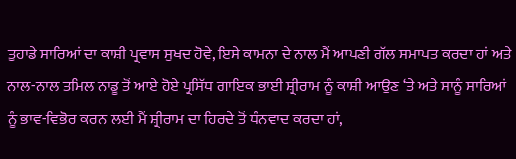ਤੁਹਾਡੇ ਸਾਰਿਆਂ ਦਾ ਕਾਸ਼ੀ ਪ੍ਰਵਾਸ ਸੁਖਦ ਹੋਵੇ, ਇਸੇ ਕਾਮਨਾ ਦੇ ਨਾਲ ਮੈਂ ਆਪਣੀ ਗੱਲ ਸਮਾਪਤ ਕਰਦਾ ਹਾਂ ਅਤੇ ਨਾਲ-ਨਾਲ ਤਮਿਲ ਨਾਡੂ ਤੋਂ ਆਏ ਹੋਏ ਪ੍ਰਸਿੱਧ ਗਾਇਕ ਭਾਈ ਸ਼੍ਰੀਰਾਮ ਨੂੰ ਕਾਸ਼ੀ ਆਉਣ ‘ਤੇ ਅਤੇ ਸਾਨੂੰ ਸਾਰਿਆਂ ਨੂੰ ਭਾਵ-ਵਿਭੋਰ ਕਰਨ ਲਈ ਮੈਂ ਸ਼੍ਰੀਰਾਮ ਦਾ ਹਿਰਦੇ ਤੋਂ ਧੰਨਵਾਦ ਕਰਦਾ ਹਾਂ,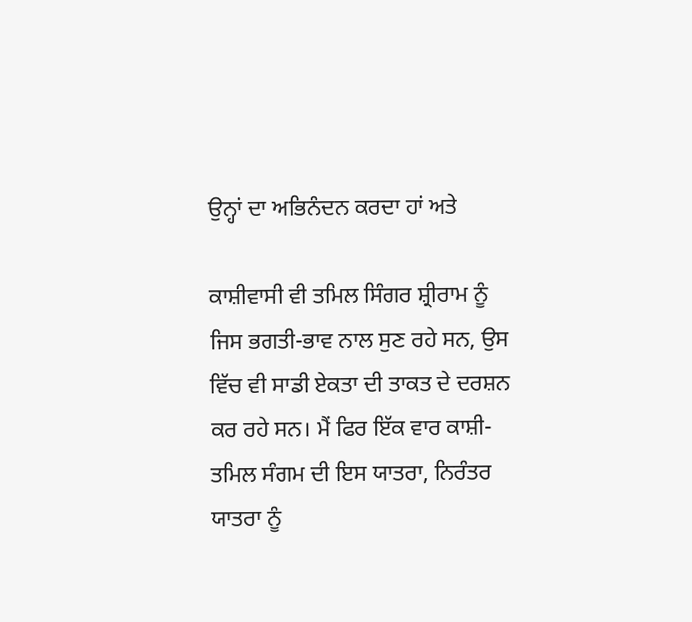ਉਨ੍ਹਾਂ ਦਾ ਅਭਿਨੰਦਨ ਕਰਦਾ ਹਾਂ ਅਤੇ

ਕਾਸ਼ੀਵਾਸੀ ਵੀ ਤਮਿਲ ਸਿੰਗਰ ਸ਼੍ਰੀਰਾਮ ਨੂੰ ਜਿਸ ਭਗਤੀ-ਭਾਵ ਨਾਲ ਸੁਣ ਰਹੇ ਸਨ, ਉਸ ਵਿੱਚ ਵੀ ਸਾਡੀ ਏਕਤਾ ਦੀ ਤਾਕਤ ਦੇ ਦਰਸ਼ਨ ਕਰ ਰਹੇ ਸਨ। ਮੈਂ ਫਿਰ ਇੱਕ ਵਾਰ ਕਾਸ਼ੀ-ਤਮਿਲ ਸੰਗਮ ਦੀ ਇਸ ਯਾਤਰਾ, ਨਿਰੰਤਰ ਯਾਤਰਾ ਨੂੰ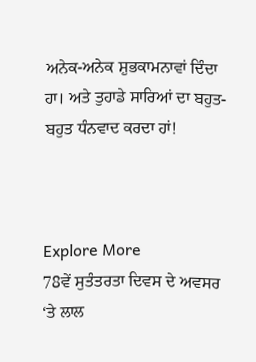ਅਨੇਕ-ਅਨੇਕ ਸ਼ੁਭਕਾਮਨਾਵਾਂ ਦਿੰਦਾ ਹਾ। ਅਤੇ ਤੁਹਾਡੇ ਸਾਰਿਆਂ ਦਾ ਬਹੁਤ-ਬਹੁਤ ਧੰਨਵਾਦ ਕਰਦਾ ਹਾਂ!



Explore More
78ਵੇਂ ਸੁਤੰਤਰਤਾ ਦਿਵਸ ਦੇ ਅਵਸਰ ‘ਤੇ ਲਾਲ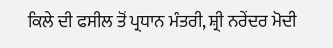ਕਿਲੇ ਦੀ ਫਸੀਲ ਤੋਂ ਪ੍ਰਧਾਨ ਮੰਤਰੀ, ਸ਼੍ਰੀ ਨਰੇਂਦਰ ਮੋਦੀ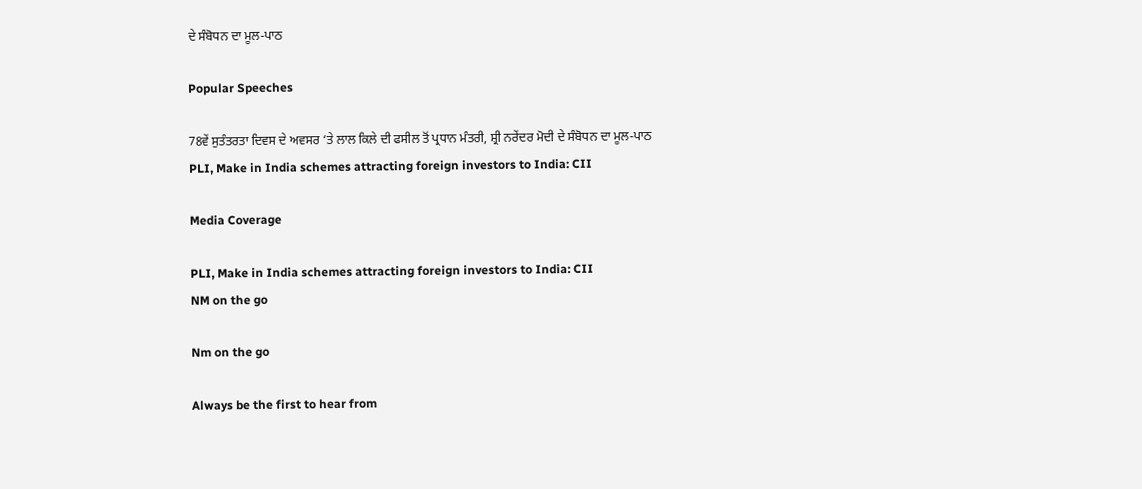ਦੇ ਸੰਬੋਧਨ ਦਾ ਮੂਲ-ਪਾਠ

Popular Speeches

78ਵੇਂ ਸੁਤੰਤਰਤਾ ਦਿਵਸ ਦੇ ਅਵਸਰ ‘ਤੇ ਲਾਲ ਕਿਲੇ ਦੀ ਫਸੀਲ ਤੋਂ ਪ੍ਰਧਾਨ ਮੰਤਰੀ, ਸ਼੍ਰੀ ਨਰੇਂਦਰ ਮੋਦੀ ਦੇ ਸੰਬੋਧਨ ਦਾ ਮੂਲ-ਪਾਠ
PLI, Make in India schemes attracting foreign investors to India: CII

Media Coverage

PLI, Make in India schemes attracting foreign investors to India: CII
NM on the go

Nm on the go

Always be the first to hear from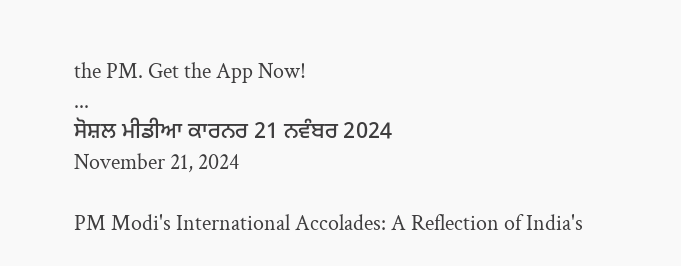the PM. Get the App Now!
...
ਸੋਸ਼ਲ ਮੀਡੀਆ ਕਾਰਨਰ 21 ਨਵੰਬਰ 2024
November 21, 2024

PM Modi's International Accolades: A Reflection of India's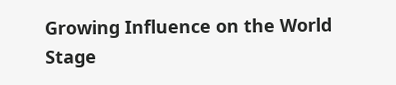Growing Influence on the World Stage